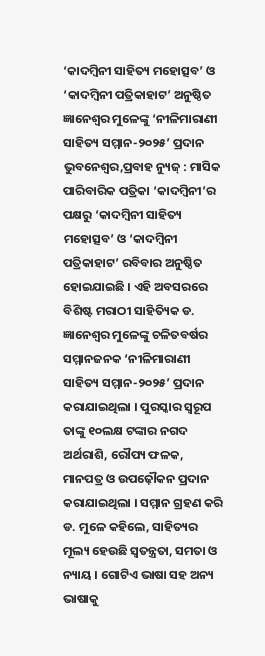‘କାଦମ୍ବିନୀ ସାହିତ୍ୟ ମହୋତ୍ସବ’ ଓ ‘କାଦମ୍ବିନୀ ପତ୍ରିକାହାଟ’ ଅନୁଷ୍ଠିତ
ଜ୍ଞାନେଶ୍ୱର ମୁଳେଙ୍କୁ ‘ନୀଳିମାରାଣୀ ସାହିତ୍ୟ ସମ୍ମାନ-୨୦୨୫’ ପ୍ରଦାନ
ଭୁବନେଶ୍ୱର,ପ୍ରବାହ ନ୍ୟୁଜ୍ : ମାସିକ ପାରିବାରିକ ପତ୍ରିକା ‘କାଦମ୍ବିନୀ’ର ପକ୍ଷରୁ ‘କାଦମ୍ବିନୀ ସାହିତ୍ୟ ମହୋତ୍ସବ’ ଓ ‘କାଦମ୍ବିନୀ ପତ୍ରିକାହାଟ’ ରବିବାର ଅନୁଷ୍ଠିତ ହୋଇଯାଇଛି । ଏହି ଅବସରରେ ବିଶିଷ୍ଟ ମରାଠୀ ସାହିତ୍ୟିକ ଡ. ଜ୍ଞାନେଶ୍ୱର ମୁଳେଙ୍କୁ ଚଳିତବର୍ଷର ସମ୍ମାନଜନକ ‘ନୀଳିମାରାଣୀ ସାହିତ୍ୟ ସମ୍ମାନ-୨୦୨୫’ ପ୍ରଦାନ କରାଯାଇଥିଲା । ପୁରସ୍କାର ସ୍ୱରୂପ ତାଙ୍କୁ ୧୦ଲକ୍ଷ ଟଙ୍କାର ନଗଦ ଅର୍ଥରାଶି, ରୌପ୍ୟ ଫଳକ, ମାନପତ୍ର ଓ ଉପଢ଼ୌକନ ପ୍ରଦାନ କରାଯାଇଥିଲା । ସମ୍ମାନ ଗ୍ରହଣ କରି ଡ. ମୁଳେ କହିଲେ, ସାହିତ୍ୟର ମୂଲ୍ୟ ହେଉଛି ସ୍ୱତନ୍ତ୍ରତା, ସମତା ଓ ନ୍ୟାୟ । ଗୋଟିଏ ଭାଷା ସହ ଅନ୍ୟ ଭାଷାକୁ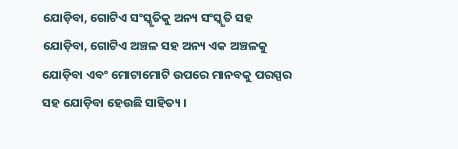ଯୋଡ଼ିବା, ଗୋଟିଏ ସଂସ୍କୃତିକୁ ଅନ୍ୟ ସଂସ୍କୃତି ସହ ଯୋଡ଼ିବା, ଗୋଟିଏ ଅଞ୍ଚଳ ସହ ଅନ୍ୟ ଏକ ଅଞ୍ଚଳକୁ ଯୋଡ଼ିବା ଏବଂ ମୋଟାମୋଟି ଉପରେ ମାନବକୁ ପରସ୍ପର ସହ ଯୋଡ଼ିବା ହେଉଛି ସାହିତ୍ୟ ।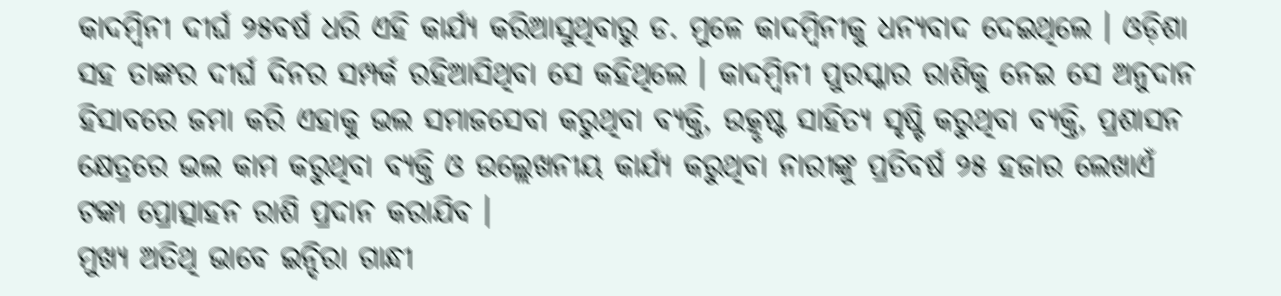କାଦମ୍ବିନୀ ଦୀର୍ଘ ୨୫ବର୍ଷ ଧରି ଏହି କାର୍ଯ୍ୟ କରିଆସୁଥିବାରୁ ଡ. ମୁଳେ କାଦମ୍ବିନୀକୁ ଧନ୍ୟବାଦ ଦେଇଥିଲେ । ଓଡ଼ିଶା ସହ ତାଙ୍କର ଦୀର୍ଘ ଦିନର ସମ୍ପର୍କ ରହିଆସିଥିବା ସେ କହିଥିଲେ । କାଦମ୍ବିନୀ ପୁରସ୍କାର ରାଶିକୁ ନେଇ ସେ ଅନୁଦାନ ହିସାବରେ ଜମା କରି ଏହାକୁ ଭଲ ସମାଜସେବା କରୁଥିବା ବ୍ୟକ୍ତି, ଉତ୍କୃଷ୍ଟ ସାହିତ୍ୟ ସୃଷ୍ଟି କରୁଥିବା ବ୍ୟକ୍ତି, ପ୍ରଶାସନ କ୍ଷେତ୍ରରେ ଭଲ କାମ କରୁଥିବା ବ୍ୟକ୍ତି ଓ ଉଲ୍ଲେଖନୀୟ କାର୍ଯ୍ୟ କରୁଥିବା ନାରୀଙ୍କୁ ପ୍ରତିବର୍ଷ ୨୫ ହଜାର ଲେଖାଏଁ ଟଙ୍କା ପ୍ରୋତ୍ସାହନ ରାଶି ପ୍ରଦାନ କରାଯିବ ।
ମୁଖ୍ୟ ଅତିଥି ଭାବେ ଇନ୍ଦିରା ଗାନ୍ଧୀ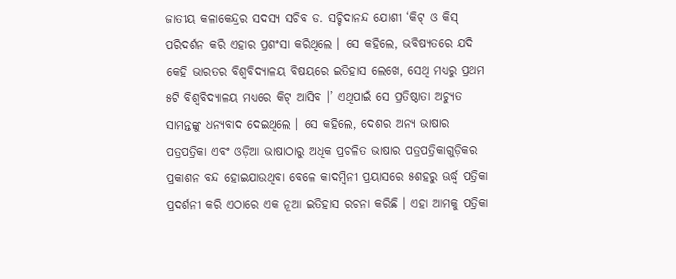ଜାତୀୟ କଳାକେନ୍ଦ୍ରର ସଦସ୍ୟ ସଚିବ ଡ. ସଚ୍ଚିଦାନନ୍ଦ ଯୋଶୀ ‘କିଟ୍ ଓ କିସ୍ ପରିଦର୍ଶନ କରି ଏହାର ପ୍ରଶଂସା କରିଥିଲେ । ସେ କହିଲେ, ଭବିଷ୍ୟତରେ ଯଦି କେହି ଭାରତର ବିଶ୍ୱବିଦ୍ୟାଳୟ ବିଷୟରେ ଇତିହାସ ଲେଖେ, ସେଥି ମଧ୍ୟରୁ ପ୍ରଥମ ୫ଟି ବିଶ୍ୱବିଦ୍ୟାଳୟ ମଧ୍ୟରେ କିଟ୍ ଆସିବ ।’ ଏଥିପାଇଁ ସେ ପ୍ରତିଷ୍ଠାତା ଅଚ୍ୟୁତ ସାମନ୍ତଙ୍କୁ ଧନ୍ୟବାଦ ଦେଇଥିଲେ । ସେ କହିଲେ, ଦେଶର ଅନ୍ୟ ଭାଷାର ପତ୍ରପତ୍ରିକା ଏବଂ ଓଡ଼ିଆ ଭାଷାଠାରୁ ଅଧିକ ପ୍ରଚଳିତ ଭାଷାର ପତ୍ରପତ୍ରିକାଗୁଡ଼ିକର ପ୍ରକାଶନ ବନ୍ଦ ହୋଇଯାଉଥିବା ବେଳେ କାଦମ୍ବିନୀ ପ୍ରୟାସରେ ୫ଶହରୁ ଊର୍ଦ୍ଧ୍ୱ ପତ୍ରିକା ପ୍ରଦର୍ଶନୀ କରି ଏଠାରେ ଏକ ନୂଆ ଇତିହାସ ରଚନା କରିଛି । ଏହା ଆମକୁ ପତ୍ରିକା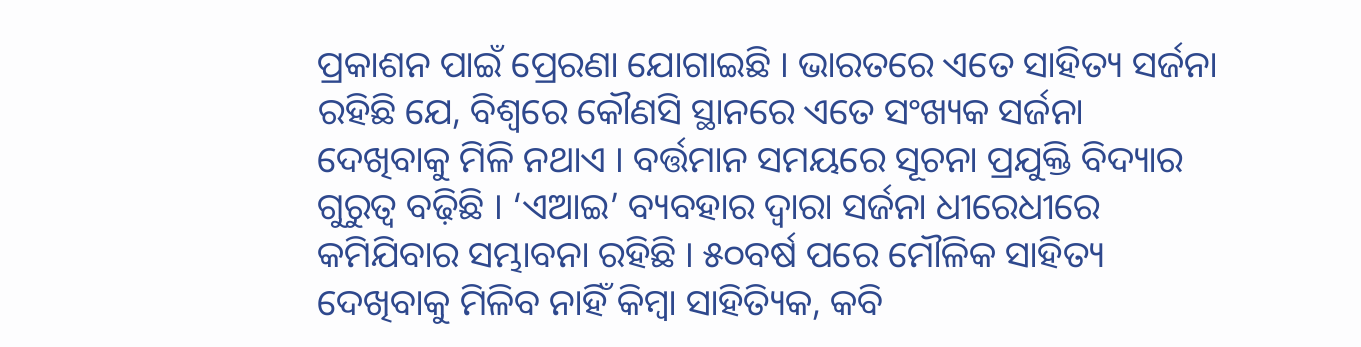ପ୍ରକାଶନ ପାଇଁ ପ୍ରେରଣା ଯୋଗାଇଛି । ଭାରତରେ ଏତେ ସାହିତ୍ୟ ସର୍ଜନା ରହିଛି ଯେ, ବିଶ୍ୱରେ କୌଣସି ସ୍ଥାନରେ ଏତେ ସଂଖ୍ୟକ ସର୍ଜନା ଦେଖିବାକୁ ମିଳି ନଥାଏ । ବର୍ତ୍ତମାନ ସମୟରେ ସୂଚନା ପ୍ରଯୁକ୍ତି ବିଦ୍ୟାର ଗୁରୁତ୍ୱ ବଢ଼ିଛି । ‘ଏଆଇ’ ବ୍ୟବହାର ଦ୍ୱାରା ସର୍ଜନା ଧୀରେଧୀରେ କମିଯିବାର ସମ୍ଭାବନା ରହିଛି । ୫୦ବର୍ଷ ପରେ ମୌଳିକ ସାହିତ୍ୟ ଦେଖିବାକୁ ମିଳିବ ନାହିଁ କିମ୍ବା ସାହିତ୍ୟିକ, କବି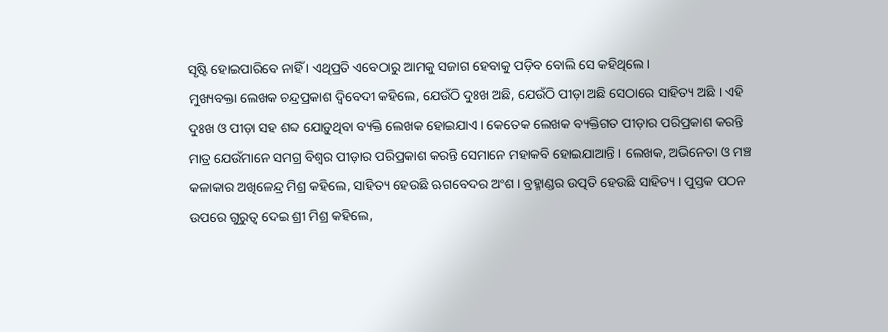ସୃଷ୍ଟି ହୋଇପାରିବେ ନାହିଁ । ଏଥିପ୍ରତି ଏବେଠାରୁ ଆମକୁ ସଜାଗ ହେବାକୁ ପଡ଼ିବ ବୋଲି ସେ କହିଥିଲେ ।
ମୁଖ୍ୟବକ୍ତା ଲେଖକ ଚନ୍ଦ୍ରପ୍ରକାଶ ଦ୍ୱିବେଦୀ କହିଲେ, ଯେଉଁଠି ଦୁଃଖ ଅଛି, ଯେଉଁଠି ପୀଡ଼ା ଅଛି ସେଠାରେ ସାହିତ୍ୟ ଅଛି । ଏହି ଦୁଃଖ ଓ ପୀଡ଼ା ସହ ଶବ୍ଦ ଯୋଡ଼ୁଥିବା ବ୍ୟକ୍ତି ଲେଖକ ହୋଇଯାଏ । କେତେକ ଲେଖକ ବ୍ୟକ୍ତିଗତ ପୀଡ଼ାର ପରିପ୍ରକାଶ କରନ୍ତି ମାତ୍ର ଯେଉଁମାନେ ସମଗ୍ର ବିଶ୍ୱର ପୀଡ଼ାର ପରିପ୍ରକାଶ କରନ୍ତି ସେମାନେ ମହାକବି ହୋଇଯାଆନ୍ତି । ଲେଖକ, ଅଭିନେତା ଓ ମଞ୍ଚ କଳାକାର ଅଖିଳେନ୍ଦ୍ର ମିଶ୍ର କହିଲେ, ସାହିତ୍ୟ ହେଉଛି ଋଗବେଦର ଅଂଶ । ବ୍ରହ୍ମାଣ୍ଡର ଉତ୍ପତି ହେଉଛି ସାହିତ୍ୟ । ପୁସ୍ତକ ପଠନ ଉପରେ ଗୁରୁତ୍ୱ ଦେଇ ଶ୍ରୀ ମିଶ୍ର କହିଲେ,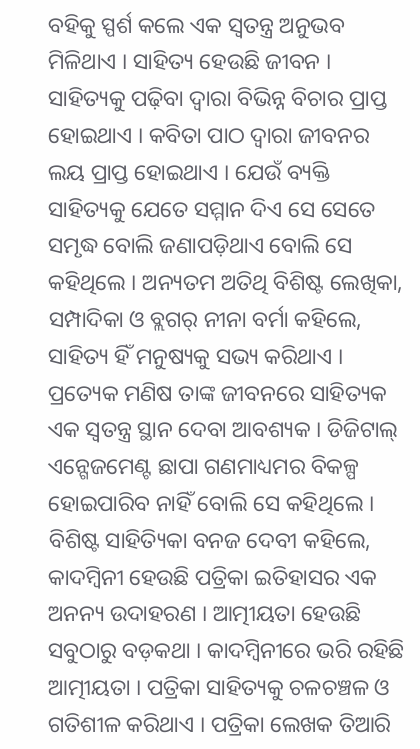ବହିକୁ ସ୍ପର୍ଶ କଲେ ଏକ ସ୍ୱତନ୍ତ୍ର ଅନୁଭବ ମିଳିଥାଏ । ସାହିତ୍ୟ ହେଉଛି ଜୀବନ । ସାହିତ୍ୟକୁ ପଢ଼ିବା ଦ୍ୱାରା ବିଭିନ୍ନ ବିଚାର ପ୍ରାପ୍ତ ହୋଇଥାଏ । କବିତା ପାଠ ଦ୍ୱାରା ଜୀବନର ଲୟ ପ୍ରାପ୍ତ ହୋଇଥାଏ । ଯେଉଁ ବ୍ୟକ୍ତି ସାହିତ୍ୟକୁ ଯେତେ ସମ୍ମାନ ଦିଏ ସେ ସେତେ ସମୃଦ୍ଧ ବୋଲି ଜଣାପଡ଼ିଥାଏ ବୋଲି ସେ କହିଥିଲେ । ଅନ୍ୟତମ ଅତିଥି ବିଶିଷ୍ଟ ଲେଖିକା, ସମ୍ପାଦିକା ଓ ବ୍ଲଗର୍ ନୀନା ବର୍ମା କହିଲେ, ସାହିତ୍ୟ ହିଁ ମନୁଷ୍ୟକୁ ସଭ୍ୟ କରିଥାଏ । ପ୍ରତ୍ୟେକ ମଣିଷ ତାଙ୍କ ଜୀବନରେ ସାହିତ୍ୟକ ଏକ ସ୍ୱତନ୍ତ୍ର ସ୍ଥାନ ଦେବା ଆବଶ୍ୟକ । ଡିଜିଟାଲ୍ ଏନ୍ଗେଜମେଣ୍ଟ ଛାପା ଗଣମାଧ୍ୟମର ବିକଳ୍ପ ହୋଇପାରିବ ନାହିଁ ବୋଲି ସେ କହିଥିଲେ । ବିଶିଷ୍ଟ ସାହିତ୍ୟିକା ବନଜ ଦେବୀ କହିଲେ, କାଦମ୍ବିନୀ ହେଉଛି ପତ୍ରିକା ଇତିହାସର ଏକ ଅନନ୍ୟ ଉଦାହରଣ । ଆତ୍ମୀୟତା ହେଉଛି ସବୁଠାରୁ ବଡ଼କଥା । କାଦମ୍ବିନୀରେ ଭରି ରହିଛି ଆତ୍ମୀୟତା । ପତ୍ରିକା ସାହିତ୍ୟକୁ ଚଳଚଞ୍ଚଳ ଓ ଗତିଶୀଳ କରିଥାଏ । ପତ୍ରିକା ଲେଖକ ତିଆରି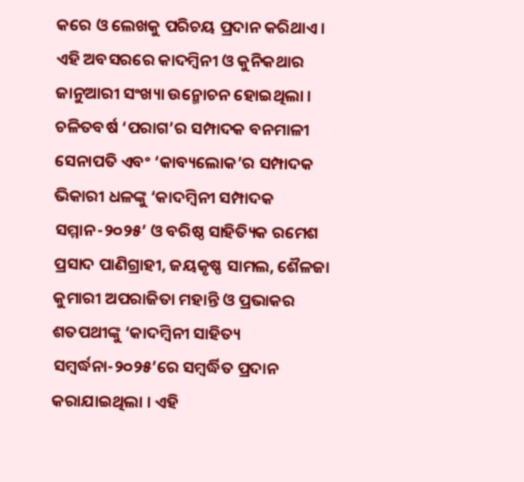କରେ ଓ ଲେଖକୁ ପରିଚୟ ପ୍ରଦାନ କରିଥାଏ ।
ଏହି ଅବସରରେ କାଦମ୍ବିନୀ ଓ କୁନିକଥାର ଜାନୁଆରୀ ସଂଖ୍ୟା ଉନ୍ମୋଚନ ହୋଇଥିଲା । ଚଳିତବର୍ଷ ‘ପରାଗ’ର ସମ୍ପାଦକ ବନମାଳୀ ସେନାପତି ଏବଂ ‘କାବ୍ୟଲୋକ’ର ସମ୍ପାଦକ ଭିକାରୀ ଧଳଙ୍କୁ ‘କାଦମ୍ବିନୀ ସମ୍ପାଦକ ସମ୍ମାନ-୨୦୨୫’ ଓ ବରିଷ୍ଠ ସାହିତ୍ୟିକ ରମେଶ ପ୍ରସାଦ ପାଣିଗ୍ରାହୀ, ଜୟକୃଷ୍ଣ ସାମଲ, ଶୈଳଜା କୁମାରୀ ଅପରାଜିତା ମହାନ୍ତି ଓ ପ୍ରଭାକର ଶତପଥୀଙ୍କୁ ‘କାଦମ୍ବିନୀ ସାହିତ୍ୟ ସମ୍ବର୍ଦ୍ଧନା-୨୦୨୫’ରେ ସମ୍ବର୍ଦ୍ଧିତ ପ୍ରଦାନ କରାଯାଇଥିଲା । ଏହି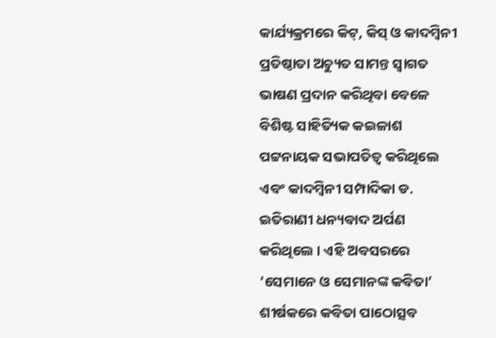କାର୍ଯ୍ୟକ୍ରମରେ କିଟ୍, କିସ୍ ଓ କାଦମ୍ବିନୀ ପ୍ରତିଷ୍ଠାତା ଅଚ୍ୟୁତ ସାମନ୍ତ ସ୍ୱାଗତ ଭାଷଣ ପ୍ରଦାନ କରିଥିବା ବେଳେ ବିଶିଷ୍ଟ ସାହିତ୍ୟିକ କଇଳାଶ ପଟ୍ଟନାୟକ ସଭାପତିତ୍ୱ କରିଥିଲେ ଏବଂ କାଦମ୍ବିନୀ ସମ୍ପାଦିକା ଡ. ଇତିରାଣୀ ଧନ୍ୟବାଦ ଅର୍ପଣ କରିଥିଲେ । ଏହି ଅବସରରେ ‘ସେମାନେ ଓ ସେମାନଙ୍କ କବିତା’ ଶୀର୍ଷକରେ କବିତା ପାଠୋତ୍ସବ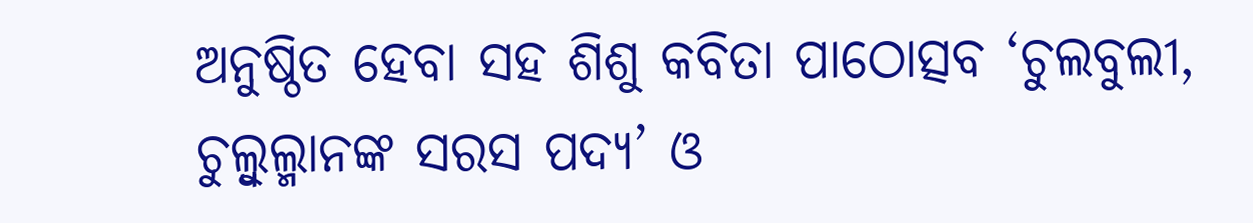ଅନୁଷ୍ଠିତ ହେବା ସହ ଶିଶୁ କବିତା ପାଠୋତ୍ସବ ‘ଚୁଲବୁଲୀ, ଚୁଲ୍ବୁଲ୍ମାନଙ୍କ ସରସ ପଦ୍ୟ’ ଓ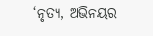‘ନୃତ୍ୟ, ଅଭିନୟର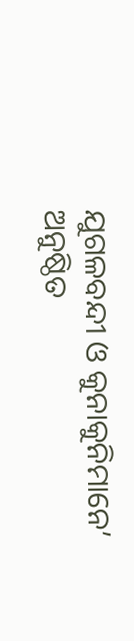ଯୁଗଳବନ୍ଦୀ ଓ କୁନାକୁନିମାନେ’ ଅନୁଷ୍ଠିତ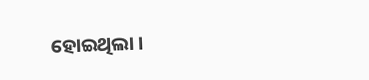ହୋଇଥିଲା ।